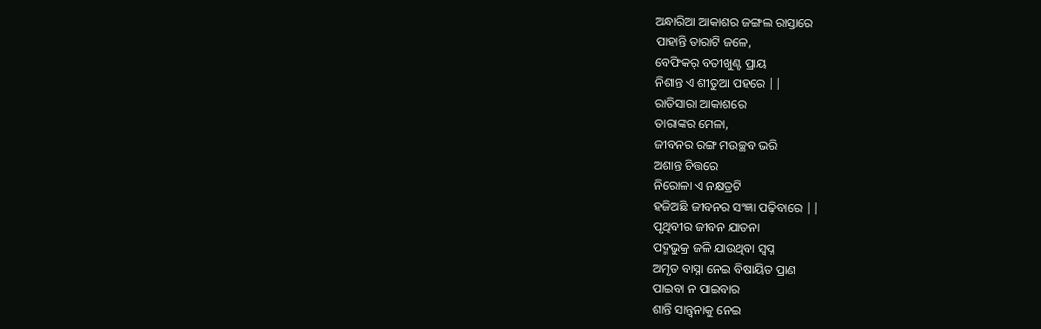ଅନ୍ଧାରିଆ ଆକାଶର ଜଙ୍ଗଲ ରାସ୍ତାରେ
ପାହାନ୍ତି ତାରାଟି ଜଳେ,
ବେଫିକର୍ ବତୀଖୁଣ୍ଟ ପ୍ରାୟ
ନିଶାନ୍ତ ଏ ଶୀତୁଆ ପହରେ ||
ରାତିସାରା ଆକାଶରେ
ତାରାଙ୍କର ମେଳା,
ଜୀବନର ରଙ୍ଗ ମଉଚ୍ଛବ ଭରି
ଅଶାନ୍ତ ଚିତ୍ତରେ
ନିରୋଳା ଏ ନକ୍ଷତ୍ରଟି
ହଜିଅଛି ଜୀବନର ସଂଜ୍ଞା ପଢ଼ିବାରେ ||
ପୃଥିବୀର ଜୀବନ ଯାତନା
ପଦ୍ମଭୁକ୍ର ଜଳି ଯାଉଥିବା ସ୍ବପ୍ନ
ଅମୃତ ବାସ୍ନା ନେଇ ବିଷାୟିତ ପ୍ରାଣ
ପାଇବା ନ ପାଇବାର
ଶାନ୍ତି ସାନ୍ତ୍ଵନାକୁ ନେଇ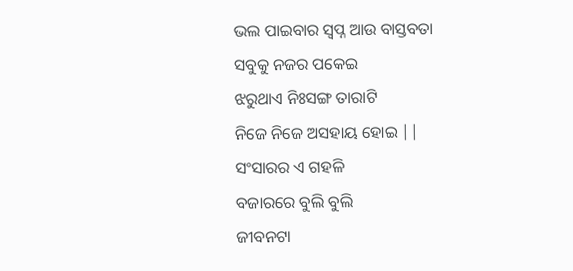ଭଲ ପାଇବାର ସ୍ଵପ୍ନ ଆଉ ବାସ୍ତବତା
ସବୁକୁ ନଜର ପକେଇ
ଝରୁଥାଏ ନିଃସଙ୍ଗ ତାରାଟି
ନିଜେ ନିଜେ ଅସହାୟ ହୋଇ ||
ସଂସାରର ଏ ଗହଳି
ବଜାରରେ ବୁଲି ବୁଲି
ଜୀବନଟା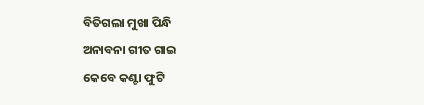ବିତିଗଲା ମୁଖା ପିନ୍ଧି
ଅନାବନା ଗୀତ ଗାଇ
କେବେ କଣ୍ଟା ଫୁଟି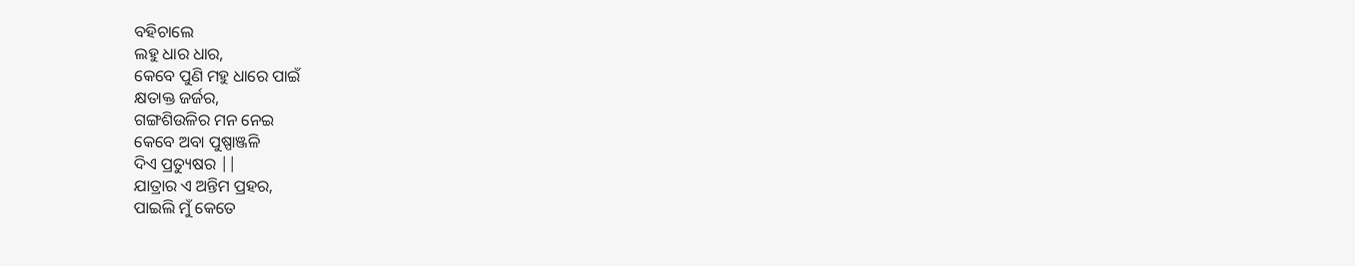ବହିଚାଲେ
ଲହୁ ଧାର ଧାର,
କେବେ ପୁଣି ମହୁ ଧାରେ ପାଇଁ
କ୍ଷତାକ୍ତ ଜର୍ଜର,
ଗଙ୍ଗଶିଉଳିର ମନ ନେଇ
କେବେ ଅବା ପୁଷ୍ପାଞ୍ଜଳି
ଦିଏ ପ୍ରତ୍ୟୁଷର ||
ଯାତ୍ରାର ଏ ଅନ୍ତିମ ପ୍ରହର,
ପାଇଲି ମୁଁ କେତେ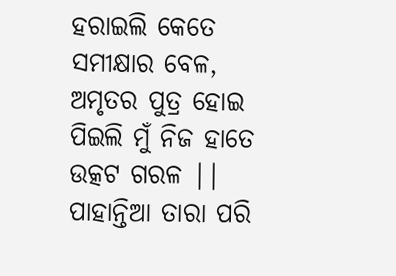ହରାଇଲି କେତେ
ସମୀକ୍ଷାର ବେଳ,
ଅମୃତର ପୁତ୍ର ହୋଇ
ପିଇଲି ମୁଁ ନିଜ ହାତେ
ଉତ୍କଟ ଗରଳ ||
ପାହାନ୍ତିଆ ତାରା ପରି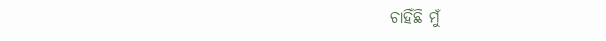ଚାହିଁଛି ମୁଁ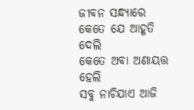ଜୀବନ ସନ୍ଧ୍ୟାରେ
କେତେ ଯେ ଆହୂତି ଦେଲି
କେତେ ଅବା ଅଣାୟତ୍ତ ହେଲି
ସବୁ ନାଚିଯାଏ ଆଜି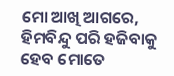ମୋ ଆଖି ଆଗରେ,
ହିମବିନ୍ଦୁ ପରି ହଜିବାକୁ ହେବ ମୋତେ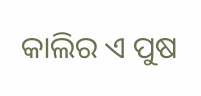କାଲିର ଏ ପୁଷ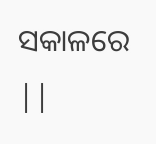ସକାଳରେ ||